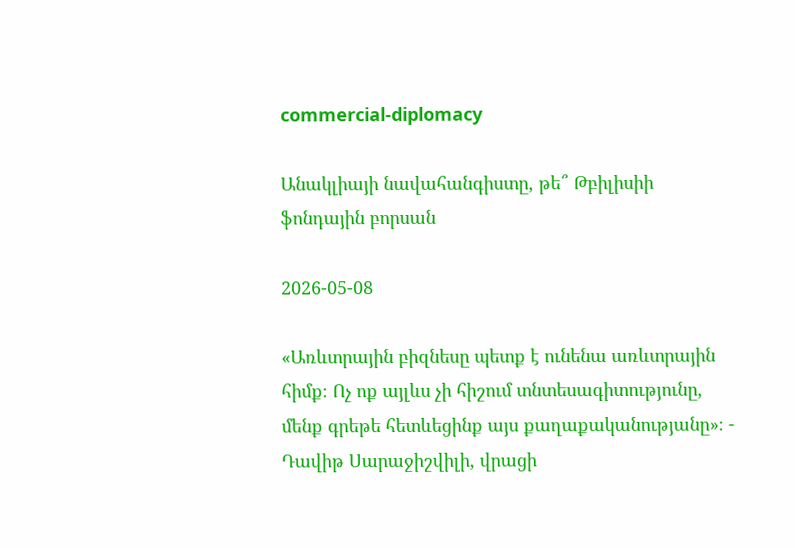commercial-diplomacy

Անակլիայի նավահանգիստը, թե՞ Թբիլիսիի ֆոնդային բորսան

2026-05-08

«Առևտրային բիզնեսը պետք է ունենա առևտրային հիմք։ Ոչ ոք այլևս չի հիշում տնտեսագիտությունը, մենք գրեթե հետևեցինք այս քաղաքականությանը»։ - Դավիթ Սարաջիշվիլի, վրացի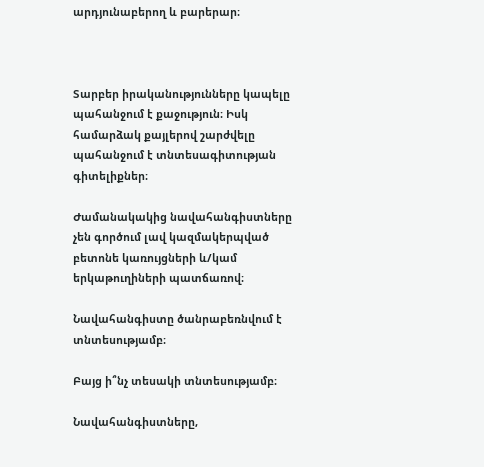արդյունաբերող և բարերար։



Տարբեր իրականությունները կապելը պահանջում է քաջություն։ Իսկ համարձակ քայլերով շարժվելը պահանջում է տնտեսագիտության գիտելիքներ։

Ժամանակակից նավահանգիստները չեն գործում լավ կազմակերպված բետոնե կառույցների և/կամ երկաթուղիների պատճառով։

Նավահանգիստը ծանրաբեռնվում է տնտեսությամբ։

Բայց ի՞նչ տեսակի տնտեսությամբ։

Նավահանգիստները,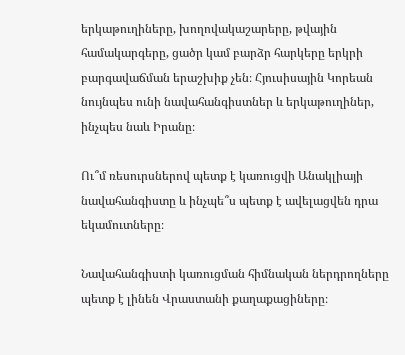երկաթուղիները, խողովակաշարերը, թվային համակարգերը, ցածր կամ բարձր հարկերը երկրի բարգավաճման երաշխիք չեն։ Հյուսիսային Կորեան նույնպես ունի նավահանգիստներ և երկաթուղիներ, ինչպես նաև Իրանը։

Ու՞մ ռեսուրսներով պետք է կառուցվի Անակլիայի նավահանգիստը և ինչպե՞ս պետք է ավելացվեն դրա եկամուտները։

Նավահանգիստի կառուցման հիմնական ներդրողները պետք է լինեն Վրաստանի քաղաքացիները։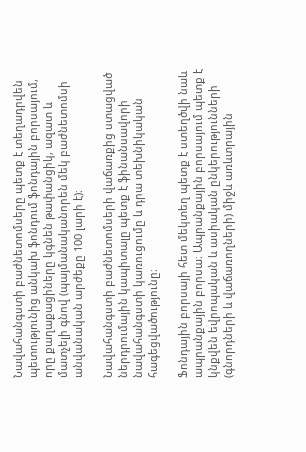Նավահանգստի բաժնետոմսերը պետք է տեղադրվեն պետությունից անկախ ֆոնդում ֆոնդային բորսայում, որը քաղաքացիները կգնեն թափանցիկ, ազատ և մատչելի գնով (պայմանականորեն մեկ բաժնետոմսի անվանական արժեքը 100 լարի է)։

Նավահանգստի բաժնետոմսերի վաճառքից ստացված ներդրումային կապիտալը պետք է ֆինանսավորի նավահանգստի կառուցումը և դրա տեխնիկական հագեցվածությունը։

Ֆոնդային բորսայի հետ մեկտեղ պետք է ստեղծվի նաև ապրանքային բորսա։ Ապրանքային բորսայում պետք է կնքվեն եվրոպական և ասիական ընկերությունների (գնորդների և վաճառողների) միջև առևտրային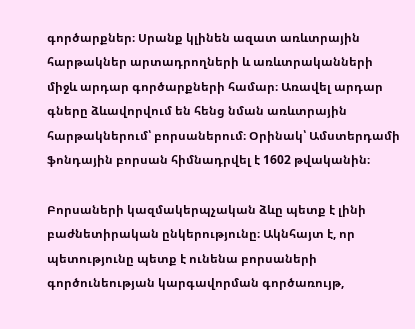գործարքներ։ Սրանք կլինեն ազատ առևտրային հարթակներ արտադրողների և առևտրականների միջև արդար գործարքների համար։ Առավել արդար գները ձևավորվում են հենց նման առևտրային հարթակներում՝ բորսաներում։ Օրինակ՝ Ամստերդամի ֆոնդային բորսան հիմնադրվել է 1602 թվականին։

Բորսաների կազմակերպչական ձևը պետք է լինի բաժնետիրական ընկերությունը։ Ակնհայտ է, որ պետությունը պետք է ունենա բորսաների գործունեության կարգավորման գործառույթ,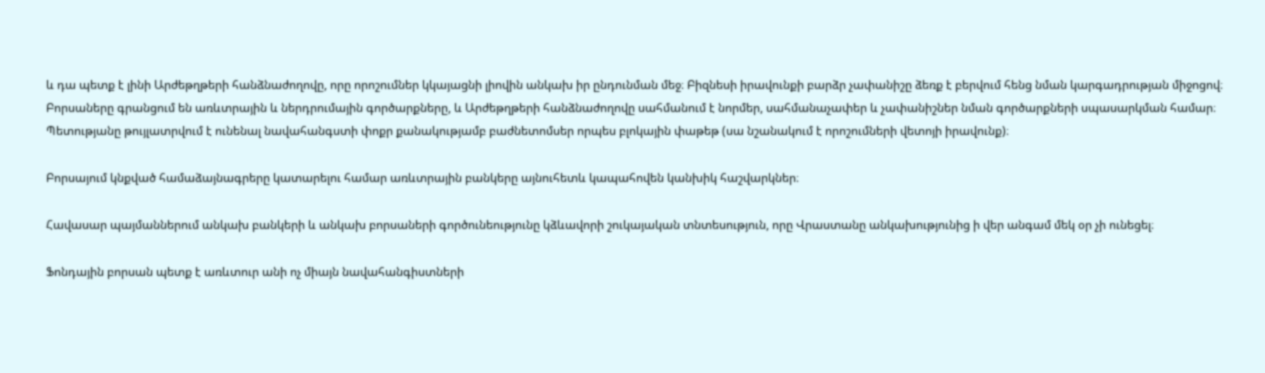և դա պետք է լինի Արժեթղթերի հանձնաժողովը, որը որոշումներ կկայացնի լիովին անկախ իր ընդունման մեջ։ Բիզնեսի իրավունքի բարձր չափանիշը ձեռք է բերվում հենց նման կարգադրության միջոցով։ Բորսաները գրանցում են առևտրային և ներդրումային գործարքները, և Արժեթղթերի հանձնաժողովը սահմանում է նորմեր, սահմանաչափեր և չափանիշներ նման գործարքների սպասարկման համար։ Պետությանը թույլատրվում է ունենալ նավահանգստի փոքր քանակությամբ բաժնետոմսեր որպես բլոկային փաթեթ (սա նշանակում է որոշումների վետոյի իրավունք)։

Բորսայում կնքված համաձայնագրերը կատարելու համար առևտրային բանկերը այնուհետև կապահովեն կանխիկ հաշվարկներ։

Հավասար պայմաններում անկախ բանկերի և անկախ բորսաների գործունեությունը կձևավորի շուկայական տնտեսություն, որը Վրաստանը անկախությունից ի վեր անգամ մեկ օր չի ունեցել։

Ֆոնդային բորսան պետք է առևտուր անի ոչ միայն նավահանգիստների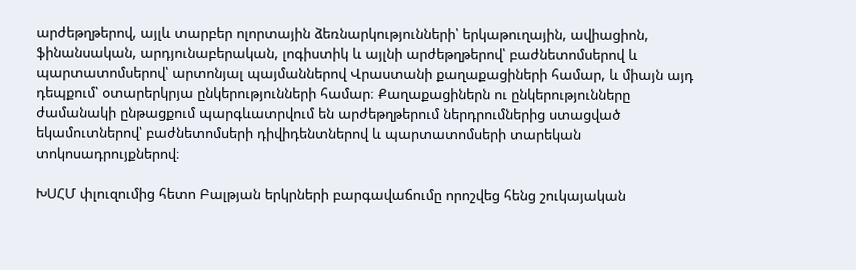արժեթղթերով, այլև տարբեր ոլորտային ձեռնարկությունների՝ երկաթուղային, ավիացիոն, ֆինանսական, արդյունաբերական, լոգիստիկ և այլնի արժեթղթերով՝ բաժնետոմսերով և պարտատոմսերով՝ արտոնյալ պայմաններով Վրաստանի քաղաքացիների համար, և միայն այդ դեպքում՝ օտարերկրյա ընկերությունների համար։ Քաղաքացիներն ու ընկերությունները ժամանակի ընթացքում պարգևատրվում են արժեթղթերում ներդրումներից ստացված եկամուտներով՝ բաժնետոմսերի դիվիդենտներով և պարտատոմսերի տարեկան տոկոսադրույքներով։

ԽՍՀՄ փլուզումից հետո Բալթյան երկրների բարգավաճումը որոշվեց հենց շուկայական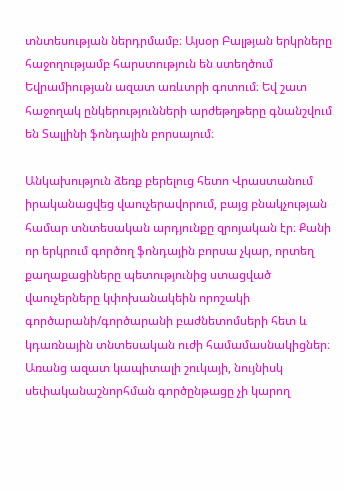տնտեսության ներդրմամբ։ Այսօր Բալթյան երկրները հաջողությամբ հարստություն են ստեղծում Եվրամիության ազատ առևտրի գոտում։ Եվ շատ հաջողակ ընկերությունների արժեթղթերը գնանշվում են Տալլինի ֆոնդային բորսայում։

Անկախություն ձեռք բերելուց հետո Վրաստանում իրականացվեց վաուչերավորում, բայց բնակչության համար տնտեսական արդյունքը զրոյական էր։ Քանի որ երկրում գործող ֆոնդային բորսա չկար, որտեղ քաղաքացիները պետությունից ստացված վաուչերները կփոխանակեին որոշակի գործարանի/գործարանի բաժնետոմսերի հետ և կդառնային տնտեսական ուժի համամասնակիցներ։ Առանց ազատ կապիտալի շուկայի, նույնիսկ սեփականաշնորհման գործընթացը չի կարող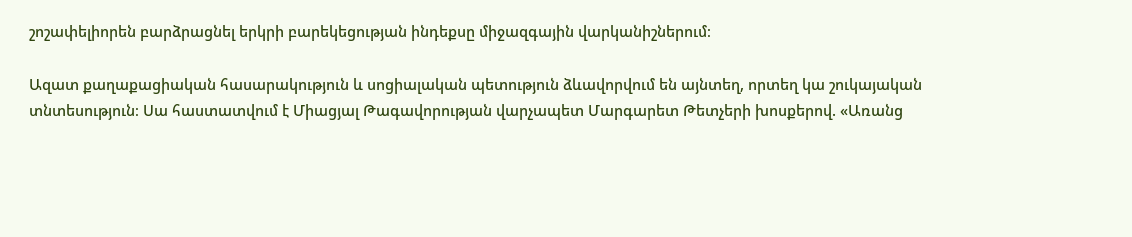շոշափելիորեն բարձրացնել երկրի բարեկեցության ինդեքսը միջազգային վարկանիշներում։

Ազատ քաղաքացիական հասարակություն և սոցիալական պետություն ձևավորվում են այնտեղ, որտեղ կա շուկայական տնտեսություն։ Սա հաստատվում է Միացյալ Թագավորության վարչապետ Մարգարետ Թետչերի խոսքերով. «Առանց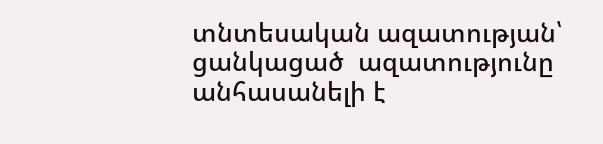տնտեսական ազատության՝  ցանկացած  ազատությունը անհասանելի է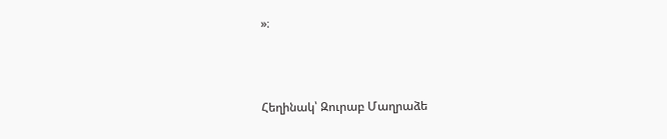»։



Հեղինակ՝ Զուրաբ Մաղրաձե